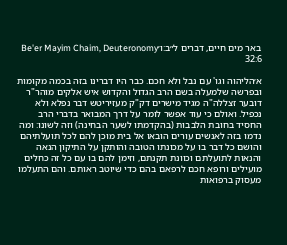באר מים חיים, דברים ל״ב:ו׳Be'er Mayim Chaim, Deuteronomy 32:6

א׳הליהוה וגו' עם נבל ולא חכם. כבר היו דברינו בזה בכמה מקומות ובפרשה שלמעלה בשם הרב הגדול והקדוש איש אלקים מוהר"ר דובער זצללה"ה מגיד מישרים דק"ק מעזיריטש דבר נפלא ולא נכפיל. ואולם כי עוד אפשר לומר על דרך המבואר בדברי הרב החסיד בחובת הלבבות (בהקדמתו לשער הבחינה) וזה לשונו: ומה נדמו בזה לאנשים עורים הובאו אל בית מוכן להם לכל תועלתיהם והושם כל דבר בו על מכונתו הטובה והותקן על התיקון הנאה והנאות לתועלתם וכוונת תקנתם, וזימן להם בו עם כל זה כחלים מועילים ורופא חכם לרפאם בהם כדי שיוטב ראותם. והם התעלמו מעסוק ברפואות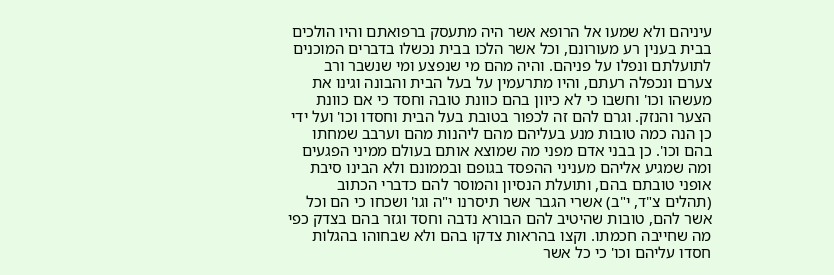עיניהם ולא שמעו אל הרופא אשר היה מתעסק ברפואתם והיו הולכים בבית בענין רע מעורונם, וכל אשר הלכו בבית נכשלו בדברים המוכנים לתועלתם ונפלו על פניהם. והיה מהם מי שנפצע ומי שנשבר ורב צערם ונכפלה רעתם, והיו מתרעמין על בעל הבית והבונה וגינו את מעשהו וכו' וחשבו כי לא כיוון בהם כוונת טובה וחסד כי אם כוונת הצער והנזק. וגרם להם זה לכפור בטובת בעל הבית וחסדו וכו' ועל ידי כן הנה כמה טובות מנע בעליהם מהם ליהנות מהם וערבב שמחתו בהם וכו'. כן בבני אדם מפני מה שמוצא אותם בעולם ממיני הפגעים ומה שמגיע אליהם מעניני ההפסד בגופם ובממונם ולא הבינו סיבת אופני טובתם בהם, ותועלת הנסיון והמוסר להם כדברי הכתוב (תהלים צ"ד, י"ב) אשרי הגבר אשר תיסרנו י"ה וגו' ושכחו כי הם וכל אשר להם, טובות שהיטיב להם הבורא נדבה וחסד וגזר בהם בצדק כפי מה שחייבה חכמתו. וקצו בהראות צדקו בהם ולא שבחוהו בהגלות חסדו עליהם וכו' כי כל אשר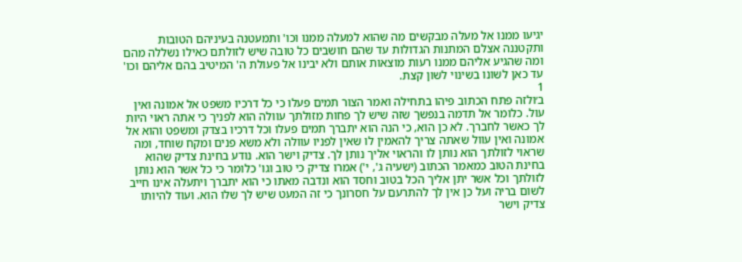יגיעו ממנו אל מעלה מבקשים מה שהוא למעלה ממנו וכו' ותמעטנה בעיניהם הטובות ותקטננה אצלם המתנות הגדולות עד שהם חושבים כל טובה שיש לזולתם כאילו נשללה מהם ומה שהגיע אליהם ממנו רעות מוצאות אותם ולא יבינו אל פעולת ה' המיטיב בהם אליהם וכו' עד כאן לשונו בשינוי לשון קצת.
1
ב׳ולזה פתח הכתוב פיהו בתחילה ואמר הצור תמים פעלו כי כל דרכיו משפט אל אמונה ואין עול. כלומר אל תדמה בנפשך שזה שיש לך פחות מזולתך עוולה הוא לפניך כי אתה ראוי היות לך כאשר לחברך. לא כן הוא, כי הנה הוא יתברך תמים פעלו וכל דרכיו בצדק ומשפט והוא אל אמונה ואין עוול שאתה צריך להאמין לו שאין לפניו עוולה ולא משא פנים ומקח שוחד, ומה שראוי לזולתך הוא נותן לו והראוי אליך נותן לך. צדיק וישר הוא. נודע בחינת צדיק שהוא בחינת הטוב כמאמר הכתוב (ישעיה ג', י') אמרו צדיק כי טוב וגו' כלומר כי כל אשר הוא נותן לזולתך וכל אשר יתן אליך הכל בטוב וחסד הוא ונדבה מאתו כי הוא יתברך ויתעלה אינו חייב לשום בריה ועל כן אין לך להתרעם על חסרונך כי זה המעט שיש לך שלו הוא. ועוד להיותו צדיק וישר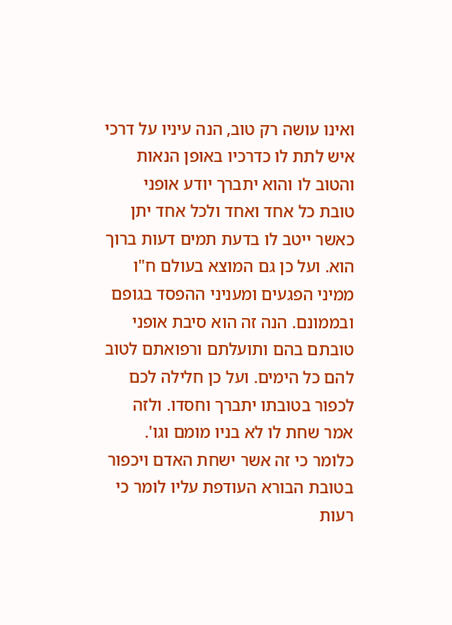ואינו עושה רק טוב, הנה עיניו על דרכי איש לתת לו כדרכיו באופן הנאות והטוב לו והוא יתברך יודע אופני טובת כל אחד ואחד ולכל אחד יתן כאשר ייטב לו בדעת תמים דעות ברוך הוא. ועל כן גם המוצא בעולם ח"ו ממיני הפגעים ומעניני ההפסד בגופם ובממונם. הנה זה הוא סיבת אופני טובתם בהם ותועלתם ורפואתם לטוב להם כל הימים. ועל כן חלילה לכם לכפור בטובתו יתברך וחסדו. ולזה אמר שחת לו לא בניו מומם וגו'. כלומר כי זה אשר ישחת האדם ויכפור בטובת הבורא העודפת עליו לומר כי רעות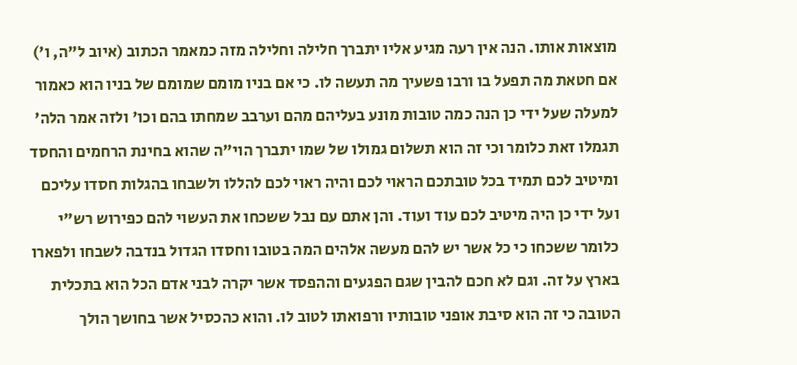מוצאות אותו. הנה אין רעה מגיע אליו יתברך חלילה וחלילה מזה כמאמר הכתוב (איוב ל"ה, ו') אם חטאת מה תפעל בו ורבו פשעיך מה תעשה לו. כי אם בניו מומם שמומם של בניו הוא כאמור למעלה שעל ידי כן הנה כמה טובות מונע בעליהם מהם וערבב שמחתו בהם וכו' ולזה אמר הלה' תגמלו זאת כלומר וכי זה הוא תשלום גמולו של שמו יתברך הוי"ה שהוא בחינת הרחמים והחסד ומיטיב לכם תמיד בכל טובתכם הראוי לכם והיה ראוי לכם להללו ולשבחו בהגלות חסדו עליכם ועל ידי כן היה מיטיב לכם עוד ועוד. והן אתם עם נבל ששכחו את העשוי להם כפירוש רש"י כלומר ששכחו כי כל אשר יש להם מעשה אלהים המה בטובו וחסדו הגדול בנדבה לשבחו ולפארו בארץ על זה. וגם לא חכם להבין שגם הפגעים וההפסד אשר יקרה לבני אדם הכל הוא בתכלית הטובה כי זה הוא סיבת אופני טובותיו ורפואתו לטוב לו. והוא כהכסיל אשר בחושך הולך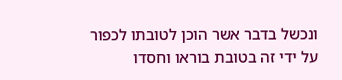ונכשל בדבר אשר הוכן לטובתו לכפור על ידי זה בטובת בוראו וחסדו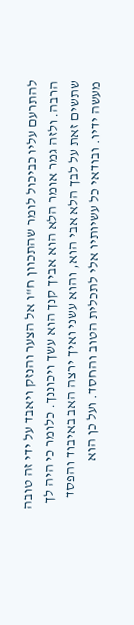להתרעם עליו כביכול לומר שהתכוון ח"ו אל הצער והנזק ויאבד על ידי זה טובה הרבה. ולזה גמר אומר הלא הוא אביך קנך הוא עשך ויכוננך. כלומר כי היה לך שתשים זאת על לבך הלא אבי הוא, והוא עשני ואיך ירצה האב באיבוד והפסד מעשה ידיו. ובודאי כל עשיותיו אלי לתכלית הטוב והחסד. ועל כן הוא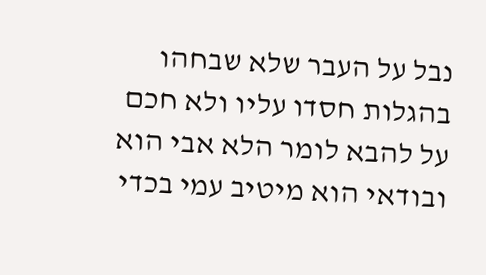נבל על העבר שלא שבחהו בהגלות חסדו עליו ולא חכם על להבא לומר הלא אבי הוא ובודאי הוא מיטיב עמי בכדי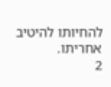להחיותו להיטיב אחריתו.
2